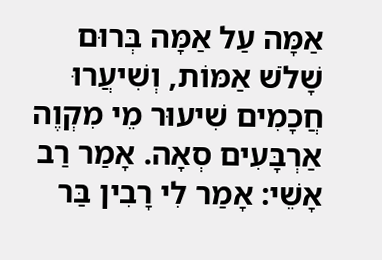אַמָּה עַל אַמָּה בְּרוּם שָׁלֹשׁ אַמּוֹת, וְשִׁיעֲרוּ חֲכָמִים שִׁיעוּר מֵי מִקְוֶה אַרְבָּעִים סְאָה. אָמַר רַב אָשֵׁי: אָמַר לִי רָבִין בַּר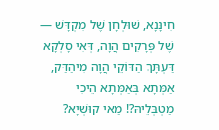חִינָּנָא, שׁוּלְחָן שֶׁל מִקְדָּשׁ — שֶׁל פְּרָקִים הֲוָה, דְּאִי סָלְקָא דַּעְתָּךְ הַדּוֹקֵי הֲוָה מִיהַדַּק, אַמְּתָא בְּאַמְּתָא הֵיכִי מַטְבְּלֵיהּ?! מַאי קוּשְׁיָא?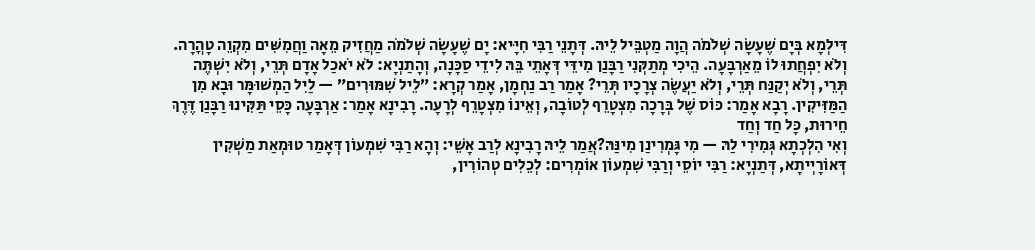דִּילְמָא בְּיָם שֶׁעָשָׂה שְׁלֹמֹה הֲוָה מַטְבֵּיל לֵיהּ. דְּתָנֵי רַבִּי חִיָּיא: יָם שֶׁעָשָׂה שְׁלֹמֹה מַחֲזִיק מֵאָה וַחֲמִשִּׁים מִקְוֵה טׇהֳרָה. וְלֹא יִפְחֲתוּ לוֹ מֵאַרְבָּעָה. הֵיכִי מְתַקְּנִי רַבָּנַן מִידֵּי דְּאָתֵי בֵּהּ לִידֵי סַכָּנָה, וְהָתַנְיָא: לֹא יֹאכַל אָדָם תְּרֵי, וְלֹא יִשְׁתֶּה תְּרֵי, וְלֹא יְקַנַּח תְּרֵי, וְלֹא יַעֲשֶׂה צְרָכָיו תְּרֵי? אָמַר רַב נַחְמָן, אָמַר קְרָא: ״לֵיל שִׁמּוּרִים״ — לַיִל הַמְשׁוּמָּר וּבָא מִן הַמַּזִּיקִין. רָבָא אָמַר: כּוֹס שֶׁל בְּרָכָה מִצְטָרֵף לְטוֹבָה, וְאֵינוֹ מִצְטָרֵף לְרָעָה. רָבִינָא אָמַר: אַרְבָּעָה כָּסֵי תַּקִּינוּ רַבָּנַן דֶּרֶךְ חֵירוּת, כׇּל חַד וְחַד
וְאִי הִלְכְתָא גְּמִירִי לַהּ — מִי גָּמְרִינַן מִינַּהּ?אֲמַר לֵיהּ רָבִינָא לְרַב אָשֵׁי: וְהָא רַבִּי שִׁמְעוֹן דְּאָמַר טוּמְאַת מַשְׁקִין דְּאוֹרָיְיתָא, דְּתַנְיָא: רַבִּי יוֹסֵי וְרַבִּי שִׁמְעוֹן אוֹמְרִים: לְכֵלִים טְהוֹרִין,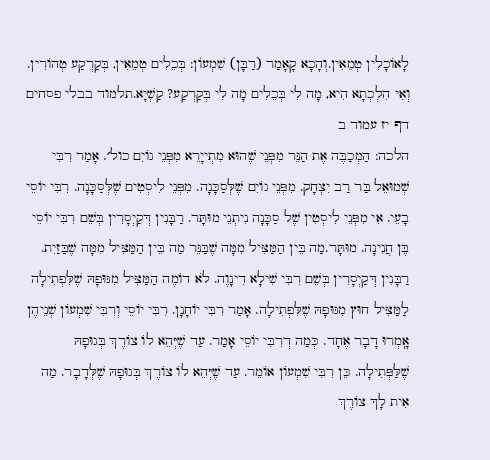לָאוֹכָלִין טְמֵאִין.וְהָכָא קָאָמַר (רַבָּן) שִׁמְעוֹן: בְּכֵלִים טְמֵאִין, בְּקַרְקַע טְהוֹרִין. וְאִי הִלְכְתָא הִיא, מָה לִי בְּכֵלִים מָה לִי בְּקַרְקַע? קַשְׁיָא.תלמוד בבלי פסחים דף יז עמוד ב
הלכה: הַמְכַבֶּה אֶת הַנֵּר מִפְּנֵי שֶׁהוּא מִתְייָרֵא מִפְּנֵי גוֹיִם כול׳. אָמַר רִבִּי שְׁמוּאֵל בַּר רַב יִצְחָק. מִפְּנֵי גוֹיִם שֶׁלְּסַכָּנָה. מִפְּנֵי לִיסְטִים שֶׁלְּסַכָּנָה. רִבִּי יוֹסֵי בָעֵי. אִי מִפְּנֵי לִיסְטִין שֶׁל סַכָּנָה נִיתְנֵי מוּתָּר. רַבָּנִין דְּקַיְסָרִין בְּשֵׁם רִבִּי יוֹסֵי בֶּן חֲנִינָה. מוּתָּר.מַה בֵּין הַמַּצִּיל מִמָּה שֶׁבַּנֵּר מַה בֵּין הַמַּצִּיל מִמָּה שֶׁבַּזַיִת. רַבָּנִין דְּקַיְסָרִין בְּשֵׁם רִבִּי שִׁילָא דִינָוֶה. לֹא דוֹמֶה הַמַּצִּיל מִגּוּפָהּ שֶׁלִּפְתִילָה לַמַּצִּיל חוּץ מִגּוּפָהּ שֶׁלִּפְתִילָה. אָמַר רִבִּי יוֹחָנָן. רִבִּי יוֹסֵי וְרִבִּי שִׁמְעוֹן שְׁנֵיהֶן אָֽמְרוּ דָבָר אֶחָד. כְּמַה דְרִבִּי יוֹסֵי אָמַר. עַד שֶׁיְּהֵא לוֹ צוֹרֶךְ בְּגוּפָהּ שֶׁלַּפְּתִילָה. כֵּן רִבִּי שִׁמְעוֹן אוֹמֵר. עַד שֶׁיְּהֵא לוֹ צוֹרֶךְ בְּגוּפָהּ שֶׁלְּדָבָר. מַה אִית לָךּ צוֹרֶךְ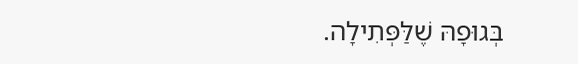בְּגוּפָהּ שֶׁלַּפְּתִילָה.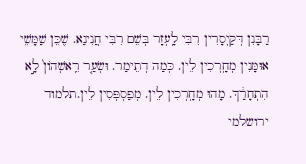רַבָּנִן דְּקַיְסָרִין רִבִּי לָֽעְזָר בְּשֵׁם רִבִּי חֲנִינַא. שֶׁכֵּן שַׁמָּשֵׁי אוּמָּנִין מְחָֽרְכִין לֵין. כְּמַה דְתֵימַר. וּשְׂעַ֤ר רֵֽאשְׁהוֹן֙ לָ֣א הִתְחָרַ֔ךְ. מָהוּ מְחָֽרְכִין לֵין. מְפַסְפְּסִין לֵין.תלמוד ירושלמי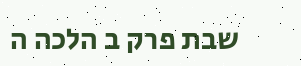שבת פרק ב הלכה ה